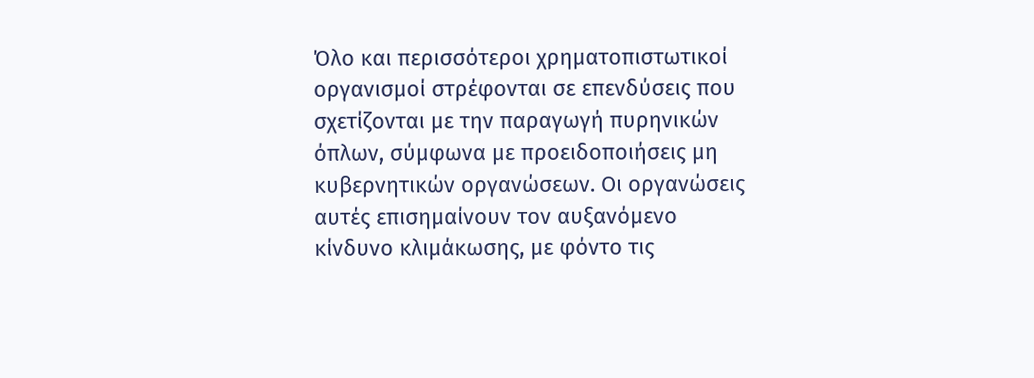Όλο και περισσότεροι χρηματοπιστωτικοί οργανισμοί στρέφονται σε επενδύσεις που σχετίζονται με την παραγωγή πυρηνικών όπλων, σύμφωνα με προειδοποιήσεις μη κυβερνητικών οργανώσεων. Οι οργανώσεις αυτές επισημαίνουν τον αυξανόμενο κίνδυνο κλιμάκωσης, με φόντο τις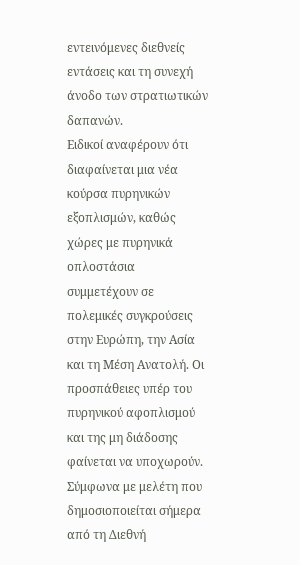εντεινόμενες διεθνείς εντάσεις και τη συνεχή άνοδο των στρατιωτικών δαπανών.
Ειδικοί αναφέρουν ότι διαφαίνεται μια νέα κούρσα πυρηνικών εξοπλισμών, καθώς χώρες με πυρηνικά οπλοστάσια συμμετέχουν σε πολεμικές συγκρούσεις στην Ευρώπη, την Ασία και τη Μέση Ανατολή. Οι προσπάθειες υπέρ του πυρηνικού αφοπλισμού και της μη διάδοσης φαίνεται να υποχωρούν.
Σύμφωνα με μελέτη που δημοσιοποιείται σήμερα από τη Διεθνή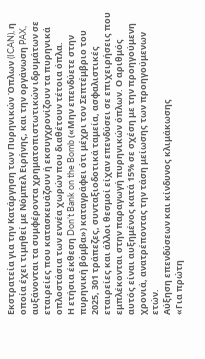Εκστρατεία για την Κατάργηση των Πυρηνικών Όπλων (ICAN), η οποία έχει τιμηθεί με Νόμπελ Ειρήνης, και την οργάνωση PAX, αυξάνονται τα συμφέροντα χρηματοπιστωτικών ιδρυμάτων σε εταιρείες που κατασκευάζουν ή εκσυγχρονίζουν τα πυρηνικά οπλοστάσια των εννέα χωρών που διαθέτουν τέτοια όπλα.
Η ετήσια έκθεση Don’t Bank on the Bomb («Μην επενδύετε στην πυρηνική βόμβα») καταγράφει ότι μέχρι τον Σεπτέμβριο του 2025, 301 τράπεζες, συνταξιοδοτικά ταμεία, ασφαλιστικές εταιρείες και άλλοι θεσμοί είχαν επενδύσει σε επιχειρήσεις που εμπλέκονται στην παραγωγή πυρηνικών όπλων. Ο αριθμός αυτός είναι αυξημένος κατά 15% σε σχέση με την προηγούμενη χρονιά, ανατρέποντας την τάση μείωσης των προηγούμενων ετών.
Αύξηση επενδύσεων και κίνδυνος κλιμάκωσης
«Για πρώτη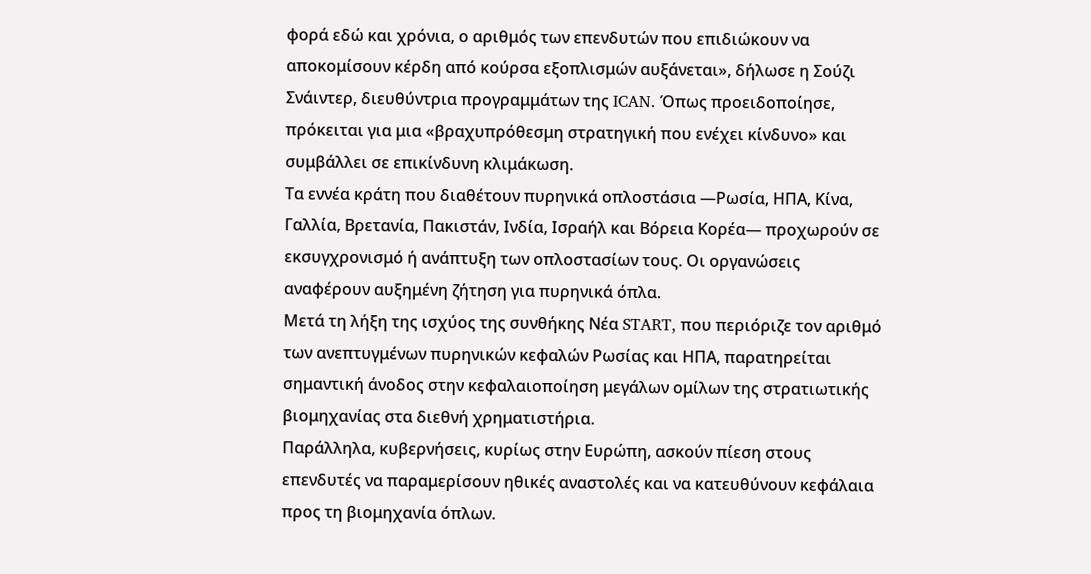φορά εδώ και χρόνια, ο αριθμός των επενδυτών που επιδιώκουν να αποκομίσουν κέρδη από κούρσα εξοπλισμών αυξάνεται», δήλωσε η Σούζι Σνάιντερ, διευθύντρια προγραμμάτων της ICAN. Όπως προειδοποίησε, πρόκειται για μια «βραχυπρόθεσμη στρατηγική που ενέχει κίνδυνο» και συμβάλλει σε επικίνδυνη κλιμάκωση.
Τα εννέα κράτη που διαθέτουν πυρηνικά οπλοστάσια —Ρωσία, ΗΠΑ, Κίνα, Γαλλία, Βρετανία, Πακιστάν, Ινδία, Ισραήλ και Βόρεια Κορέα— προχωρούν σε εκσυγχρονισμό ή ανάπτυξη των οπλοστασίων τους. Οι οργανώσεις αναφέρουν αυξημένη ζήτηση για πυρηνικά όπλα.
Μετά τη λήξη της ισχύος της συνθήκης Νέα START, που περιόριζε τον αριθμό των ανεπτυγμένων πυρηνικών κεφαλών Ρωσίας και ΗΠΑ, παρατηρείται σημαντική άνοδος στην κεφαλαιοποίηση μεγάλων ομίλων της στρατιωτικής βιομηχανίας στα διεθνή χρηματιστήρια.
Παράλληλα, κυβερνήσεις, κυρίως στην Ευρώπη, ασκούν πίεση στους επενδυτές να παραμερίσουν ηθικές αναστολές και να κατευθύνουν κεφάλαια προς τη βιομηχανία όπλων.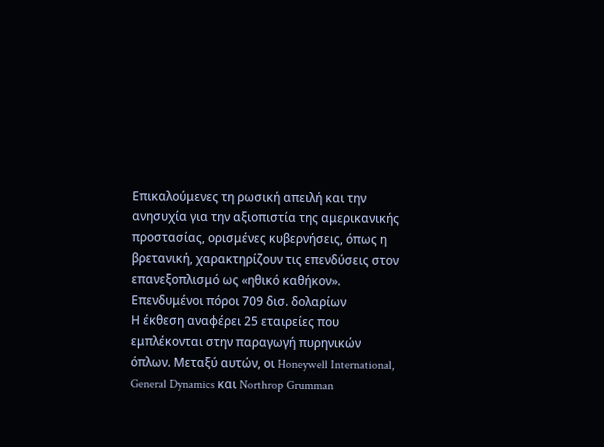Επικαλούμενες τη ρωσική απειλή και την ανησυχία για την αξιοπιστία της αμερικανικής προστασίας, ορισμένες κυβερνήσεις, όπως η βρετανική, χαρακτηρίζουν τις επενδύσεις στον επανεξοπλισμό ως «ηθικό καθήκον».
Επενδυμένοι πόροι 709 δισ. δολαρίων
Η έκθεση αναφέρει 25 εταιρείες που εμπλέκονται στην παραγωγή πυρηνικών όπλων. Μεταξύ αυτών, οι Honeywell International, General Dynamics και Northrop Grumman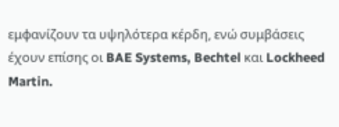εμφανίζουν τα υψηλότερα κέρδη, ενώ συμβάσεις έχουν επίσης οι BAE Systems, Bechtel και Lockheed Martin.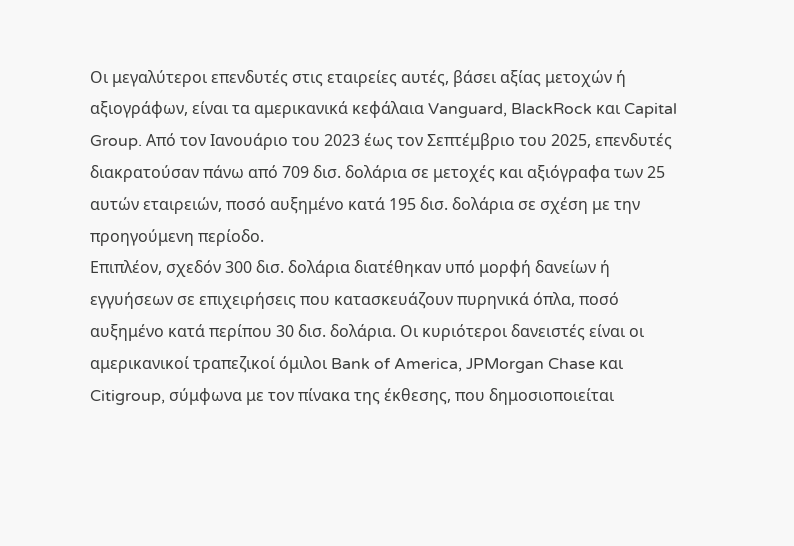Οι μεγαλύτεροι επενδυτές στις εταιρείες αυτές, βάσει αξίας μετοχών ή αξιογράφων, είναι τα αμερικανικά κεφάλαια Vanguard, BlackRock και Capital Group. Από τον Ιανουάριο του 2023 έως τον Σεπτέμβριο του 2025, επενδυτές διακρατούσαν πάνω από 709 δισ. δολάρια σε μετοχές και αξιόγραφα των 25 αυτών εταιρειών, ποσό αυξημένο κατά 195 δισ. δολάρια σε σχέση με την προηγούμενη περίοδο.
Επιπλέον, σχεδόν 300 δισ. δολάρια διατέθηκαν υπό μορφή δανείων ή εγγυήσεων σε επιχειρήσεις που κατασκευάζουν πυρηνικά όπλα, ποσό αυξημένο κατά περίπου 30 δισ. δολάρια. Οι κυριότεροι δανειστές είναι οι αμερικανικοί τραπεζικοί όμιλοι Bank of America, JPMorgan Chase και Citigroup, σύμφωνα με τον πίνακα της έκθεσης, που δημοσιοποιείται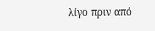λίγο πριν από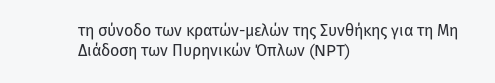τη σύνοδο των κρατών-μελών της Συνθήκης για τη Μη Διάδοση των Πυρηνικών Όπλων (NPT)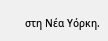στη Νέα Υόρκη.